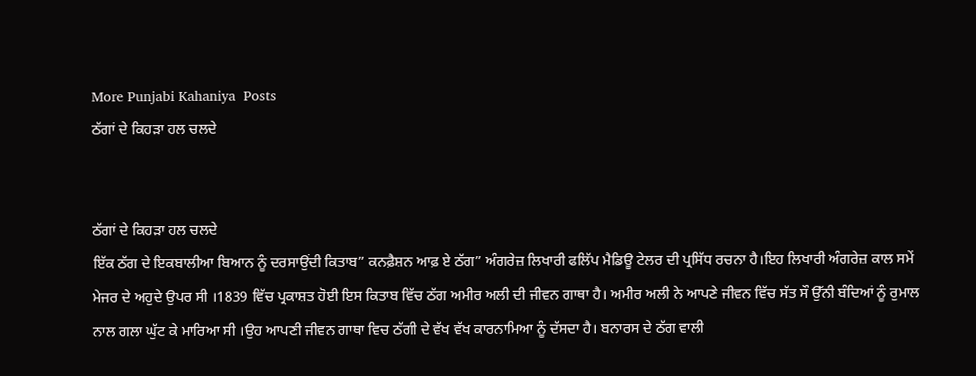More Punjabi Kahaniya  Posts
ਠੱਗਾਂ ਦੇ ਕਿਹੜਾ ਹਲ ਚਲਦੇ


ਠੱਗਾਂ ਦੇ ਕਿਹੜਾ ਹਲ ਚਲਦੇ
ਇੱਕ ਠੱਗ ਦੇ ਇਕਬਾਲੀਆ ਬਿਆਨ ਨੂੰ ਦਰਸਾਉਂਦੀ ਕਿਤਾਬ” ਕਨਫ਼ੈਸ਼ਨ ਆਫ਼ ਏ ਠੱਗ” ਅੰਗਰੇਜ਼ ਲਿਖਾਰੀ ਫਲਿੱਪ ਮੈਡਿਊ ਟੇਲਰ ਦੀ ਪ੍ਰਸਿੱਧ ਰਚਨਾ ਹੈ।ਇਹ ਲਿਖਾਰੀ ਅੰਗਰੇਜ਼ ਕਾਲ ਸਮੇਂ ਮੇਜਰ ਦੇ ਅਹੁਦੇ ਉਪਰ ਸੀ ।1839 ਵਿੱਚ ਪ੍ਰਕਾਸ਼ਤ ਹੋਈ ਇਸ ਕਿਤਾਬ ਵਿੱਚ ਠੱਗ ਅਮੀਰ ਅਲੀ ਦੀ ਜੀਵਨ ਗਾਥਾ ਹੈ। ਅਮੀਰ ਅਲੀ ਨੇ ਆਪਣੇ ਜੀਵਨ ਵਿੱਚ ਸੱਤ ਸੌ ਉੱਨੀ ਬੰਦਿਆਂ ਨੂੰ ਰੁਮਾਲ ਨਾਲ ਗਲਾ ਘੁੱਟ ਕੇ ਮਾਰਿਆ ਸੀ ।ਉਹ ਆਪਣੀ ਜੀਵਨ ਗਾਥਾ ਵਿਚ ਠੱਗੀ ਦੇ ਵੱਖ ਵੱਖ ਕਾਰਨਾਮਿਆ ਨੂੰ ਦੱਸਦਾ ਹੈ। ਬਨਾਰਸ ਦੇ ਠੱਗ ਵਾਲੀ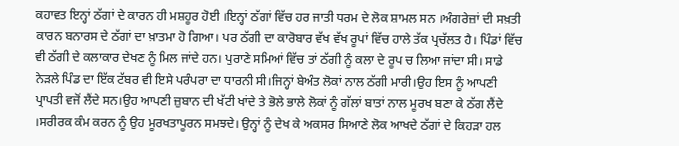ਕਹਾਵਤ ਇਨ੍ਹਾਂ ਠੱਗਾਂ ਦੇ ਕਾਰਨ ਹੀ ਮਸ਼ਹੂਰ ਹੋਈ ।ਇਨ੍ਹਾਂ ਠੱਗਾਂ ਵਿੱਚ ਹਰ ਜਾਤੀ ਧਰਮ ਦੇ ਲੋਕ ਸ਼ਾਮਲ ਸਨ ।ਅੰਗਰੇਜ਼ਾਂ ਦੀ ਸਖ਼ਤੀ ਕਾਰਨ ਬਨਾਰਸ ਦੇ ਠੱਗਾਂ ਦਾ ਖ਼ਾਤਮਾ ਹੋ ਗਿਆ। ਪਰ ਠੱਗੀ ਦਾ ਕਾਰੋਬਾਰ ਵੱਖ ਵੱਖ ਰੂਪਾਂ ਵਿੱਚ ਹਾਲੇ ਤੱਕ ਪ੍ਰਚੱਲਤ ਹੈ। ਪਿੰਡਾਂ ਵਿੱਚ ਵੀ ਠੱਗੀ ਦੇ ਕਲਾਕਾਰ ਦੇਖਣ ਨੂੰ ਮਿਲ ਜਾਂਦੇ ਹਨ। ਪੁਰਾਣੇ ਸਮਿਆਂ ਵਿੱਚ ਤਾਂ ਠੱਗੀ ਨੂੰ ਕਲਾ ਦੇ ਰੂਪ ਚ ਲਿਆ ਜਾਂਦਾ ਸੀ। ਸਾਡੇ ਨੇੜਲੇ ਪਿੰਡ ਦਾ ਇੱਕ ਟੱਬਰ ਵੀ ਇਸੇ ਪਰੰਪਰਾ ਦਾ ਧਾਰਨੀ ਸੀ।ਜਿਨ੍ਹਾਂ ਬੇਅੰਤ ਲੋਕਾਂ ਨਾਲ ਠੱਗੀ ਮਾਰੀ।ਉਹ ਇਸ ਨੂੰ ਆਪਣੀ ਪ੍ਰਾਪਤੀ ਵਜੋਂ ਲੈਂਦੇ ਸਨ।ਉਹ ਆਪਣੀ ਜ਼ੁਬਾਨ ਦੀ ਖੱਟੀ ਖਾਂਦੇ ਤੇ ਭੋਲੇ ਭਾਲੇ ਲੋਕਾਂ ਨੂੰ ਗੱਲਾਂ ਬਾਤਾਂ ਨਾਲ ਮੂਰਖ ਬਣਾ ਕੇ ਠੱਗ ਲੈਂਦੇ ।ਸਰੀਰਕ ਕੰਮ ਕਰਨ ਨੂੰ ਉਹ ਮੂਰਖਤਾਪੂਰਨ ਸਮਝਦੇ। ਉਨ੍ਹਾਂ ਨੂੰ ਦੇਖ ਕੇ ਅਕਸਰ ਸਿਆਣੇ ਲੋਕ ਆਖਦੇ ਠੱਗਾਂ ਦੇ ਕਿਹੜਾ ਹਲ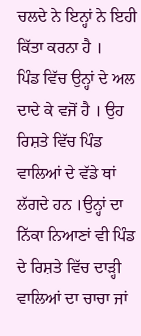ਚਲਦੇ ਨੇ ਇਨ੍ਹਾਂ ਨੇ ਇਹੀ ਕਿੱਤਾ ਕਰਨਾ ਹੈ ।
ਪਿੰਡ ਵਿੱਚ ਉਨ੍ਹਾਂ ਦੇ ਅਲ ਦਾਦੇ ਕੇ ਵਜੋਂ ਹੈ । ਉਹ ਰਿਸ਼ਤੇ ਵਿੱਚ ਪਿੰਡ ਵਾਲਿਆਂ ਦੇ ਵੱਡੇ ਥਾਂ ਲੱਗਦੇ ਹਨ ।ਉਨ੍ਹਾਂ ਦਾ ਨਿੱਕਾ ਨਿਆਣਾਂ ਵੀ ਪਿੰਡ ਦੇ ਰਿਸ਼ਤੇ ਵਿੱਚ ਦਾੜ੍ਹੀ ਵਾਲਿਆਂ ਦਾ ਚਾਚਾ ਜਾਂ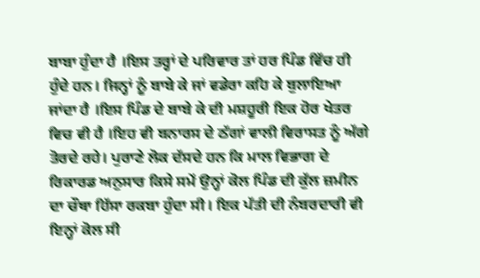ਬਾਬਾ ਹੁੰਦਾ ਹੈ ।ਇਸ ਤਰ੍ਹਾਂ ਦੇ ਪਰਿਵਾਰ ਤਾਂ ਹਰ ਪਿੰਡ ਵਿੱਚ ਹੀ ਹੁੰਦੇ ਹਨ। ਜਿਨ੍ਹਾਂ ਨੂੰ ਬਾਬੇ ਕੇ ਜਾਂ ਵਡੇਰਾ ਕਹਿ ਕੇ ਬੁਲਾਇਆ ਜਾਂਦਾ ਹੈ ।ਇਸ ਪਿੰਡ ਦੇ ਬਾਬੇ ਕੇ ਦੀ ਮਸ਼ਹੂਰੀ ਇਕ ਹੋਰ ਖੇਤਰ ਵਿਚ ਵੀ ਹੈ ।ਇਹ ਵੀ ਬਨਾਰਸ ਦੇ ਠੱਗਾਂ ਵਾਲੀ ਵਿਰਾਸਤ ਨੂੰ ਅੱਗੇ ਤੋਰਦੇ ਰਹੇ। ਪੁਰਾਣੇ ਲੋਕ ਦੱਸਦੇ ਹਨ ਕਿ ਮਾਲ ਵਿਭਾਗ ਦੇ ਰਿਕਾਰਡ ਅਨੁਸਾਰ ਕਿਸੇ ਸਮੇਂ ਉਨ੍ਹਾਂ ਕੋਲ ਪਿੰਡ ਦੀ ਕੁੱਲ ਜ਼ਮੀਨ ਦਾ ਚੌਥਾ ਹਿੱਸਾ ਰਕਬਾ ਹੁੰਦਾ ਸੀ। ਇਕ ਪੱਤੀ ਦੀ ਨੰਬਰਦਾਰੀ ਵੀ ਇਨ੍ਹਾਂ ਕੋਲ ਸੀ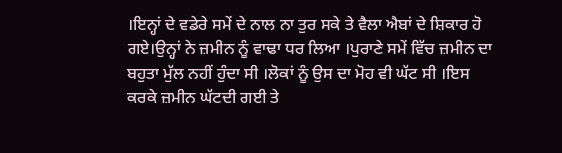।ਇਨ੍ਹਾਂ ਦੇ ਵਡੇਰੇ ਸਮੇਂ ਦੇ ਨਾਲ ਨਾ ਤੁਰ ਸਕੇ ਤੇ ਵੈਲਾ ਐਬਾਂ ਦੇ ਸ਼ਿਕਾਰ ਹੋ ਗਏ।ਉਨ੍ਹਾਂ ਨੇ ਜ਼ਮੀਨ ਨੂੰ ਵਾਢਾ ਧਰ ਲਿਆ ।ਪੁਰਾਣੇ ਸਮੇਂ ਵਿੱਚ ਜ਼ਮੀਨ ਦਾ ਬਹੁਤਾ ਮੁੱਲ ਨਹੀਂ ਹੁੰਦਾ ਸੀ ।ਲੋਕਾਂ ਨੂੰ ਉਸ ਦਾ ਮੋਹ ਵੀ ਘੱਟ ਸੀ ।ਇਸ ਕਰਕੇ ਜ਼ਮੀਨ ਘੱਟਦੀ ਗਈ ਤੇ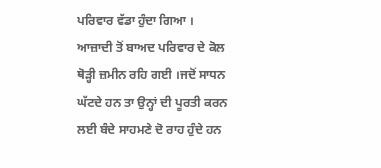ਪਰਿਵਾਰ ਵੱਡਾ ਹੁੰਦਾ ਗਿਆ ।
ਆਜ਼ਾਦੀ ਤੋਂ ਬਾਅਦ ਪਰਿਵਾਰ ਦੇ ਕੋਲ ਥੋੜ੍ਹੀ ਜ਼ਮੀਨ ਰਹਿ ਗਈ ।ਜਦੋਂ ਸਾਧਨ ਘੱਟਦੇ ਹਨ ਤਾ ਉਨ੍ਹਾਂ ਦੀ ਪੂਰਤੀ ਕਰਨ ਲਈ ਬੰਦੇ ਸਾਹਮਣੇ ਦੋ ਰਾਹ ਹੁੰਦੇ ਹਨ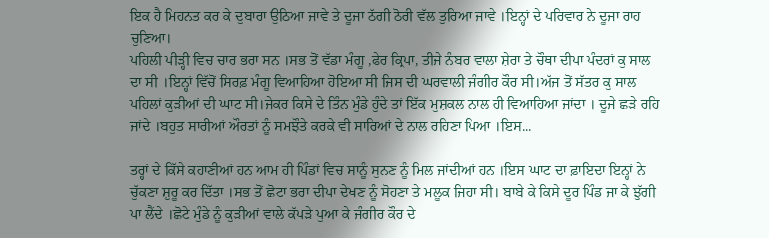ਇਕ ਹੈ ਮਿਹਨਤ ਕਰ ਕੇ ਦੁਬਾਰਾ ਉਠਿਆ ਜਾਵੇ ਤੇ ਦੂਜਾ ਠੱਗੀ ਠੋਰੀ ਵੱਲ ਤੁਰਿਆ ਜਾਵੇ ।ਇਨ੍ਹਾਂ ਦੇ ਪਰਿਵਾਰ ਨੇ ਦੂਜਾ ਰਾਹ ਚੁਣਿਆ।
ਪਹਿਲੀ ਪੀੜ੍ਹੀ ਵਿਚ ਚਾਰ ਭਰਾ ਸਨ ।ਸਭ ਤੋਂ ਵੱਡਾ ਮੰਗੂ ,ਫੇਰ ਕ੍ਰਿਪਾ, ਤੀਜੇ ਨੰਬਰ ਵਾਲਾ ਸ਼ੇਰਾ ਤੇ ਚੌਥਾ ਦੀਪਾ ਪੰਦਰਾਂ ਕੁ ਸਾਲ ਦਾ ਸੀ ।ਇਨ੍ਹਾਂ ਵਿੱਚੋਂ ਸਿਰਫ਼ ਮੰਗੂ ਵਿਆਹਿਆ ਹੋਇਆ ਸੀ ਜਿਸ ਦੀ ਘਰਵਾਲੀ ਜੰਗੀਰ ਕੌਰ ਸੀ।ਅੱਜ ਤੋਂ ਸੱਤਰ ਕੁ ਸਾਲ ਪਹਿਲਾਂ ਕੁੜੀਆਂ ਦੀ ਘਾਟ ਸੀ।ਜੇਕਰ ਕਿਸੇ ਦੇ ਤਿੰਨ ਮੁੰਡੇ ਹੁੰਦੇ ਤਾਂ ਇੱਕ ਮੁਸ਼ਕਲ ਨਾਲ ਹੀ ਵਿਆਹਿਆ ਜਾਂਦਾ । ਦੂਜੇ ਛੜੇ ਰਹਿ ਜਾਂਦੇ ।ਬਹੁਤ ਸਾਰੀਆਂ ਔਰਤਾਂ ਨੂੰ ਸਮਝੌਤੇ ਕਰਕੇ ਵੀ ਸਾਰਿਆਂ ਦੇ ਨਾਲ ਰਹਿਣਾ ਪਿਆ ।ਇਸ...

ਤਰ੍ਹਾਂ ਦੇ ਕਿੱਸੇ ਕਹਾਣੀਆਂ ਹਨ ਆਮ ਹੀ ਪਿੰਡਾਂ ਵਿਚ ਸਾਨੂੰ ਸੁਨਣ ਨੂੰ ਮਿਲ ਜਾਂਦੀਆਂ ਹਨ ।ਇਸ ਘਾਟ ਦਾ ਫ਼ਾਇਦਾ ਇਨ੍ਹਾਂ ਨੇ ਚੁੱਕਣਾ ਸ਼ੁਰੂ ਕਰ ਦਿੱਤਾ ।ਸਭ ਤੋਂ ਛੋਟਾ ਭਰਾ ਦੀਪਾ ਦੇਖਣ ਨੂੰ ਸੋਹਣਾ ਤੇ ਮਲੂਕ ਜਿਹਾ ਸੀ। ਬਾਬੇ ਕੇ ਕਿਸੇ ਦੂਰ ਪਿੰਡ ਜਾ ਕੇ ਝੁੱਗੀ ਪਾ ਲੈਂਦੇ ।ਛੋਟੇ ਮੁੰਡੇ ਨੂੰ ਕੁੜੀਆਂ ਵਾਲੇ ਕੱਪੜੇ ਪੁਆ ਕੇ ਜੰਗੀਰ ਕੌਰ ਦੇ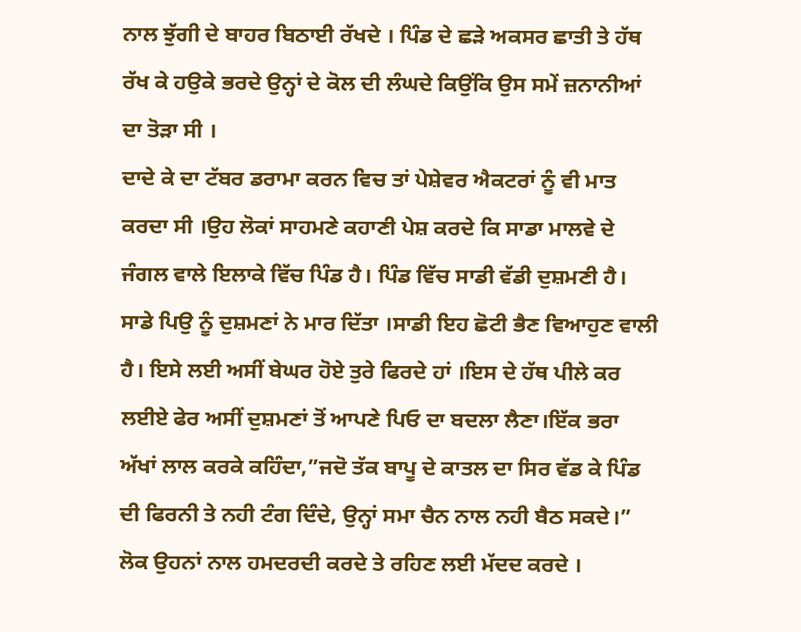ਨਾਲ ਝੁੱਗੀ ਦੇ ਬਾਹਰ ਬਿਠਾਈ ਰੱਖਦੇ । ਪਿੰਡ ਦੇ ਛੜੇ ਅਕਸਰ ਛਾਤੀ ਤੇ ਹੱਥ ਰੱਖ ਕੇ ਹਉਕੇ ਭਰਦੇ ਉਨ੍ਹਾਂ ਦੇ ਕੋਲ ਦੀ ਲੰਘਦੇ ਕਿਉਂਕਿ ਉਸ ਸਮੇਂ ਜ਼ਨਾਨੀਆਂ ਦਾ ਤੋੜਾ ਸੀ ।
ਦਾਦੇ ਕੇ ਦਾ ਟੱਬਰ ਡਰਾਮਾ ਕਰਨ ਵਿਚ ਤਾਂ ਪੇਸ਼ੇਵਰ ਐਕਟਰਾਂ ਨੂੰ ਵੀ ਮਾਤ ਕਰਦਾ ਸੀ ।ਉਹ ਲੋਕਾਂ ਸਾਹਮਣੇ ਕਹਾਣੀ ਪੇਸ਼ ਕਰਦੇ ਕਿ ਸਾਡਾ ਮਾਲਵੇ ਦੇ ਜੰਗਲ ਵਾਲੇ ਇਲਾਕੇ ਵਿੱਚ ਪਿੰਡ ਹੈ। ਪਿੰਡ ਵਿੱਚ ਸਾਡੀ ਵੱਡੀ ਦੁਸ਼ਮਣੀ ਹੈ। ਸਾਡੇ ਪਿਉ ਨੂੰ ਦੁਸ਼ਮਣਾਂ ਨੇ ਮਾਰ ਦਿੱਤਾ ।ਸਾਡੀ ਇਹ ਛੋਟੀ ਭੈਣ ਵਿਆਹੁਣ ਵਾਲੀ ਹੈ। ਇਸੇ ਲਈ ਅਸੀਂ ਬੇਘਰ ਹੋਏ ਤੁਰੇ ਫਿਰਦੇ ਹਾਂ ।ਇਸ ਦੇ ਹੱਥ ਪੀਲੇ ਕਰ ਲਈਏ ਫੇਰ ਅਸੀਂ ਦੁਸ਼ਮਣਾਂ ਤੋਂ ਆਪਣੇ ਪਿਓ ਦਾ ਬਦਲਾ ਲੈਣਾ।ਇੱਕ ਭਰਾ ਅੱਖਾਂ ਲਾਲ ਕਰਕੇ ਕਹਿੰਦਾ,”ਜਦੋ ਤੱਕ ਬਾਪੂ ਦੇ ਕਾਤਲ ਦਾ ਸਿਰ ਵੱਡ ਕੇ ਪਿੰਡ ਦੀ ਫਿਰਨੀ ਤੇ ਨਹੀ ਟੰਗ ਦਿੰਦੇ, ਉਨ੍ਹਾਂ ਸਮਾ ਚੈਨ ਨਾਲ ਨਹੀ ਬੈਠ ਸਕਦੇ।”
ਲੋਕ ਉਹਨਾਂ ਨਾਲ ਹਮਦਰਦੀ ਕਰਦੇ ਤੇ ਰਹਿਣ ਲਈ ਮੱਦਦ ਕਰਦੇ ।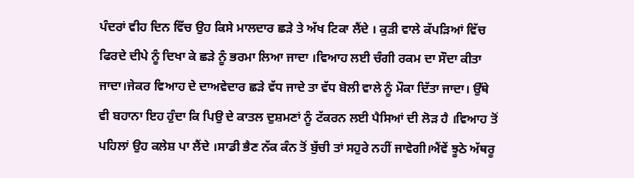ਪੰਦਰਾਂ ਵੀਹ ਦਿਨ ਵਿੱਚ ਉਹ ਕਿਸੇ ਮਾਲਦਾਰ ਛੜੇ ਤੇ ਅੱਖ ਟਿਕਾ ਲੈਂਦੇ । ਕੁੜੀ ਵਾਲੇ ਕੱਪੜਿਆਂ ਵਿੱਚ ਫਿਰਦੇ ਦੀਪੇ ਨੂੰ ਦਿਖਾ ਕੇ ਛੜੇ ਨੂੰ ਭਰਮਾ ਲਿਆ ਜਾਦਾ ।ਵਿਆਹ ਲਈ ਚੰਗੀ ਰਕਮ ਦਾ ਸੌਦਾ ਕੀਤਾ ਜਾਦਾ।ਜੇਕਰ ਵਿਆਹ ਦੇ ਦਾਅਵੇਦਾਰ ਛੜੇ ਵੱਧ ਜਾਦੇ ਤਾ ਵੱਧ ਬੋਲੀ ਵਾਲੇ ਨੂੰ ਮੌਕਾ ਦਿੱਤਾ ਜਾਦਾ। ਉੱਥੇ ਵੀ ਬਹਾਨਾ ਇਹ ਹੁੰਦਾ ਕਿ ਪਿਉ ਦੇ ਕਾਤਲ ਦੁਸ਼ਮਣਾਂ ਨੂੰ ਟੱਕਰਨ ਲਈ ਪੈਸਿਆਂ ਦੀ ਲੋੜ ਹੈ ।ਵਿਆਹ ਤੋਂ ਪਹਿਲਾਂ ਉਹ ਕਲੇਸ਼ ਪਾ ਲੈਂਦੇ ।ਸਾਡੀ ਭੈਣ ਨੱਕ ਕੰਨ ਤੋਂ ਬੁੱਚੀ ਤਾਂ ਸਹੁਰੇ ਨਹੀਂ ਜਾਵੇਗੀ।ਐਂਵੇਂ ਝੂਠੇ ਅੱਥਰੂ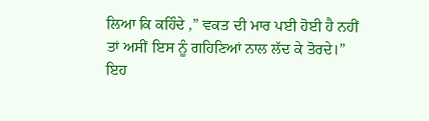ਲਿਆ ਕਿ ਕਹਿੰਦੇ ,” ਵਕਤ ਦੀ ਮਾਰ ਪਈ ਹੋਈ ਹੈ ਨਹੀਂ ਤਾਂ ਅਸੀਂ ਇਸ ਨੂੰ ਗਹਿਣਿਆਂ ਨਾਲ ਲੱਦ ਕੇ ਤੋਰਦੇ।”
ਇਹ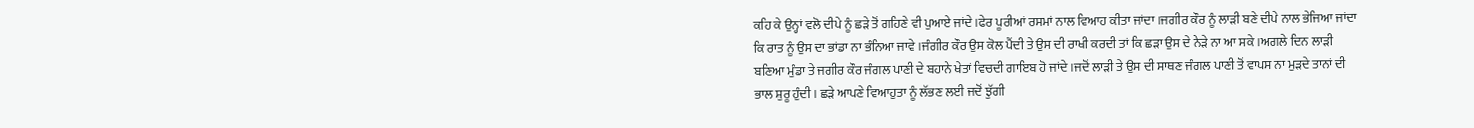ਕਹਿ ਕੇ ਉਨ੍ਹਾਂ ਵਲੋ ਦੀਪੇ ਨੂੰ ਛੜੇ ਤੋਂ ਗਹਿਣੇ ਵੀ ਪੁਆਏ ਜਾਂਦੇ ।ਫੇਰ ਪੂਰੀਆਂ ਰਸਮਾਂ ਨਾਲ ਵਿਆਹ ਕੀਤਾ ਜਾਂਦਾ ।ਜਗੀਰ ਕੌਰ ਨੂੰ ਲਾੜੀ ਬਣੇ ਦੀਪੇ ਨਾਲ ਭੇਜਿਆ ਜਾਂਦਾ ਕਿ ਰਾਤ ਨੂੰ ਉਸ ਦਾ ਭਾਂਡਾ ਨਾ ਭੰਨਿਆ ਜਾਵੇ ।ਜੰਗੀਰ ਕੌਰ ਉਸ ਕੋਲ ਪੈਂਦੀ ਤੇ ਉਸ ਦੀ ਰਾਖੀ ਕਰਦੀ ਤਾਂ ਕਿ ਛੜਾ ਉਸ ਦੇ ਨੇੜੇ ਨਾ ਆ ਸਕੇ ।ਅਗਲੇ ਦਿਨ ਲਾੜੀ ਬਣਿਆ ਮੁੰਡਾ ਤੇ ਜਗੀਰ ਕੌਰ ਜੰਗਲ ਪਾਣੀ ਦੇ ਬਹਾਨੇ ਖੇਤਾਂ ਵਿਚਦੀ ਗਾਇਬ ਹੋ ਜਾਂਦੇ।ਜਦੋਂ ਲਾੜੀ ਤੇ ਉਸ ਦੀ ਸਾਥਣ ਜੰਗਲ ਪਾਣੀ ਤੋਂ ਵਾਪਸ ਨਾ ਮੁੜਦੇ ਤਾਨਾਂ ਦੀ ਭਾਲ ਸ਼ੁਰੂ ਹੁੰਦੀ । ਛੜੇ ਆਪਣੇ ਵਿਆਹੁਤਾ ਨੂੰ ਲੱਭਣ ਲਈ ਜਦੋਂ ਝੁੱਗੀ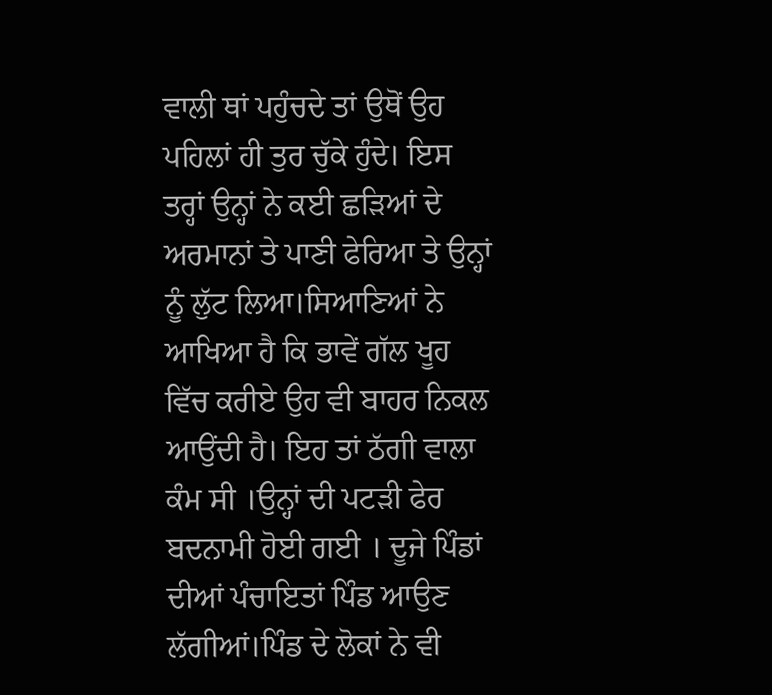ਵਾਲੀ ਥਾਂ ਪਹੁੰਚਦੇ ਤਾਂ ਉਥੋਂ ਉਹ ਪਹਿਲਾਂ ਹੀ ਤੁਰ ਚੁੱਕੇ ਹੁੰਦੇ। ਇਸ ਤਰ੍ਹਾਂ ਉਨ੍ਹਾਂ ਨੇ ਕਈ ਛੜਿਆਂ ਦੇ ਅਰਮਾਨਾਂ ਤੇ ਪਾਣੀ ਫੇਰਿਆ ਤੇ ਉਨ੍ਹਾਂ ਨੂੰ ਲੁੱਟ ਲਿਆ।ਸਿਆਣਿਆਂ ਨੇ ਆਖਿਆ ਹੈ ਕਿ ਭਾਵੇਂ ਗੱਲ ਖੂਹ ਵਿੱਚ ਕਰੀਏ ਉਹ ਵੀ ਬਾਹਰ ਨਿਕਲ ਆਉਂਦੀ ਹੈ। ਇਹ ਤਾਂ ਠੱਗੀ ਵਾਲਾ ਕੰਮ ਸੀ ।ਉਨ੍ਹਾਂ ਦੀ ਪਟੜੀ ਫੇਰ ਬਦਨਾਮੀ ਹੋਈ ਗਈ । ਦੂਜੇ ਪਿੰਡਾਂ ਦੀਆਂ ਪੰਚਾਇਤਾਂ ਪਿੰਡ ਆਉਣ ਲੱਗੀਆਂ।ਪਿੰਡ ਦੇ ਲੋਕਾਂ ਨੇ ਵੀ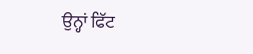ਉਨ੍ਹਾਂ ਫਿੱਟ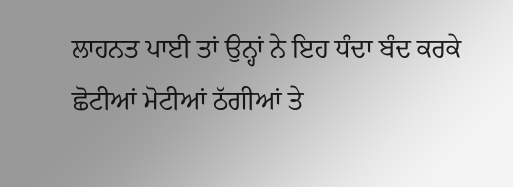ਲਾਹਨਤ ਪਾਈ ਤਾਂ ਉਨ੍ਹਾਂ ਨੇ ਇਹ ਧੰਦਾ ਬੰਦ ਕਰਕੇ ਛੋਟੀਆਂ ਮੋਟੀਆਂ ਠੱਗੀਆਂ ਤੇ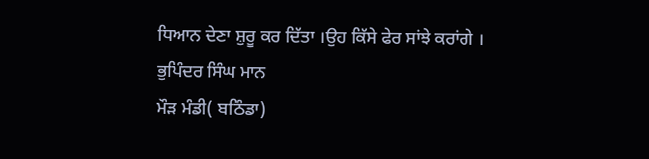ਧਿਆਨ ਦੇਣਾ ਸ਼ੁਰੂ ਕਰ ਦਿੱਤਾ ।ਉਹ ਕਿੱਸੇ ਫੇਰ ਸਾਂਝੇ ਕਰਾਂਗੇ ।
ਭੁਪਿੰਦਰ ਸਿੰਘ ਮਾਨ
ਮੌੜ ਮੰਡੀ( ਬਠਿੰਡਾ)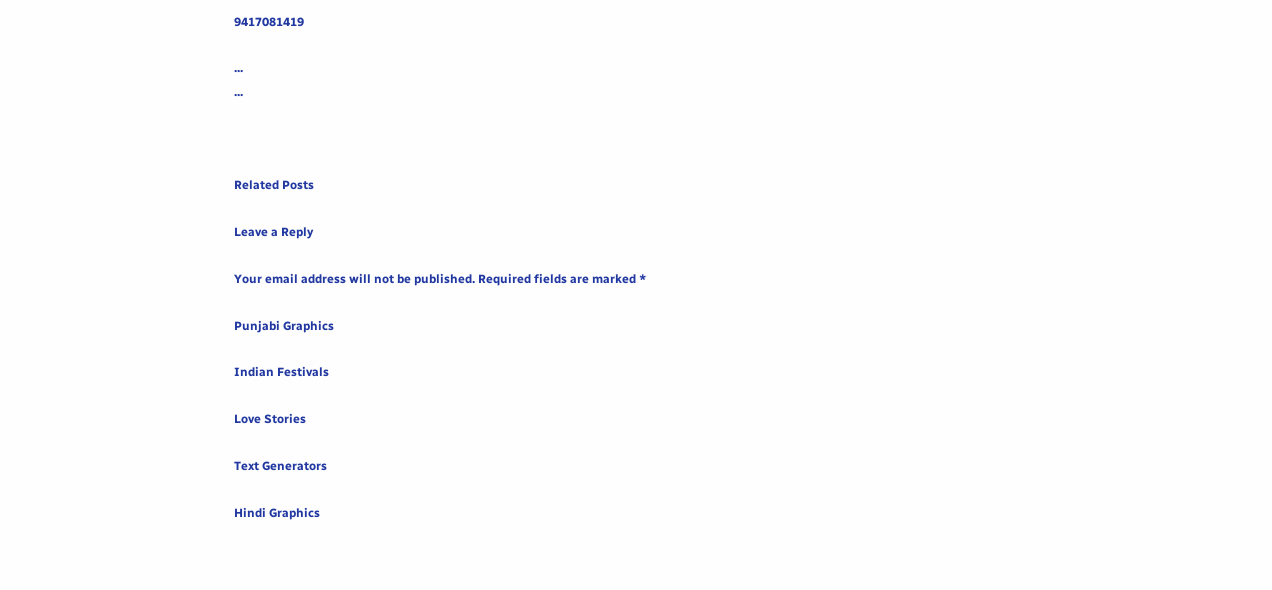9417081419

...
...



Related Posts

Leave a Reply

Your email address will not be published. Required fields are marked *

Punjabi Graphics

Indian Festivals

Love Stories

Text Generators

Hindi Graphics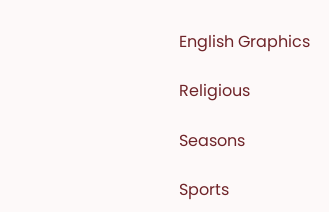English Graphics

Religious

Seasons

Sports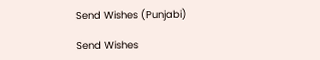Send Wishes (Punjabi)

Send Wishes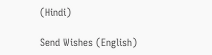(Hindi)

Send Wishes (English)